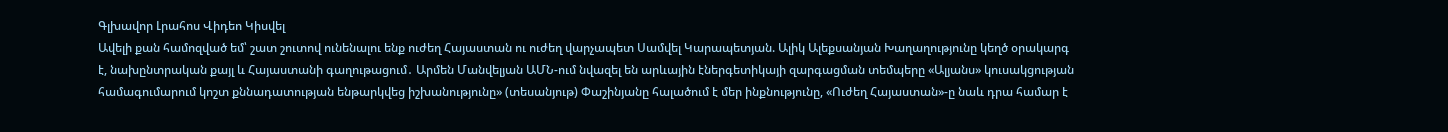Գլխավոր Լրահոս Վիդեո Կիսվել
Ավելի քան համոզված եմ՝ շատ շուտով ունենալու ենք ուժեղ Հայաստան ու ուժեղ վարչապետ Սամվել Կարապետյան. Ալիկ Ալեքսանյան Խաղաղությունը կեղծ օրակարգ է, նախընտրական քայլ և Հայաստանի գաղութացում․ Արմեն Մանվելյան ԱՄՆ-ում նվազել են արևային էներգետիկայի զարգացման տեմպերը «Ալյանս» կուսակցության համագումարում կոշտ քննադատության ենթարկվեց իշխանությունը» (տեսանյութ) Փաշինյանը հալածում է մեր ինքնությունը, «Ուժեղ Հայաստան»-ը նաև դրա համար է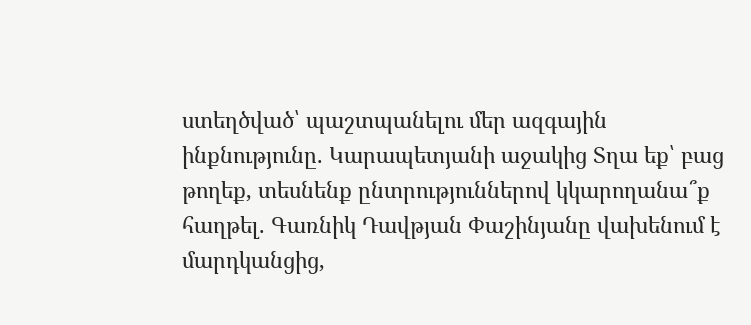ստեղծված՝ պաշտպանելու մեր ազգային ինքնությունը. Կարապետյանի աջակից Տղա եք՝ բաց թողեք, տեսնենք ընտրություններով կկարողանա՞ք հաղթել. Գառնիկ Դավթյան Փաշինյանը վախենում է մարդկանցից,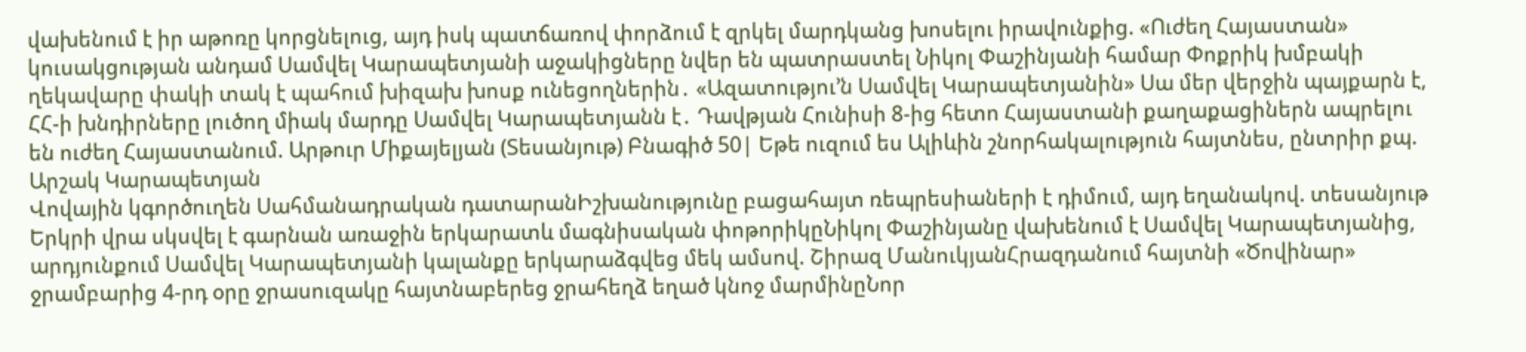վախենում է իր աթոռը կորցնելուց, այդ իսկ պատճառով փորձում է զրկել մարդկանց խոսելու իրավունքից. «Ուժեղ Հայաստան» կուսակցության անդամ Սամվել Կարապետյանի աջակիցները նվեր են պատրաստել Նիկոլ Փաշինյանի համար Փոքրիկ խմբակի ղեկավարը փակի տակ է պահում խիզախ խոսք ունեցողներին․ «Ազատությու’ն Սամվել Կարապետյանին» Սա մեր վերջին պայքարն է, ՀՀ-ի խնդիրները լուծող միակ մարդը Սամվել Կարապետյանն է․ Դավթյան Հունիսի 8-ից հետո Հայաստանի քաղաքացիներն ապրելու են ուժեղ Հայաստանում. Արթուր Միքայելյան (Տեսանյութ) Բնագիծ 50| Եթե ուզում ես Ալիևին շնորհակալություն հայտնես, ընտրիր քպ. Արշակ Կարապետյան
Վովային կգործուղեն Սահմանադրական դատարանԻշխանությունը բացահայտ ռեպրեսիաների է դիմում, այդ եղանակով. տեսանյութ Երկրի վրա սկսվել է գարնան առաջին երկարատև մագնիսական փոթորիկըՆիկոլ Փաշինյանը վախենում է Սամվել Կարապետյանից, արդյունքում Սամվել Կարապետյանի կալանքը երկարաձգվեց մեկ ամսով. Շիրազ ՄանուկյանՀրազդանում հայտնի «Ծովինար» ջրամբարից 4-րդ օրը ջրասուզակը հայտնաբերեց ջրահեղձ եղած կնոջ մարմինըՆոր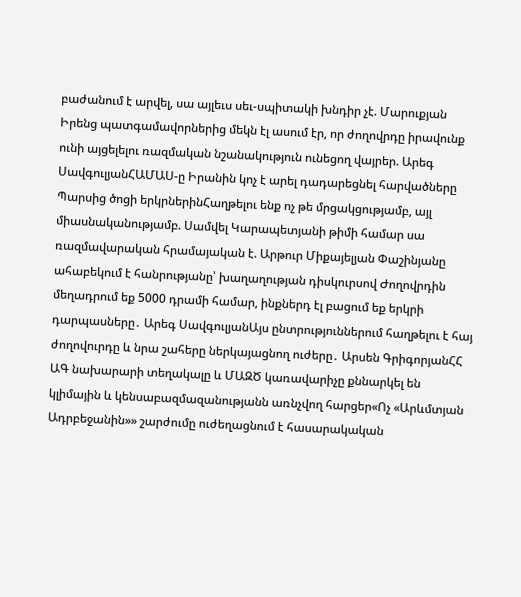բաժանում է արվել, սա այլեւս սեւ-սպիտակի խնդիր չէ. Մարուքյան Իրենց պատգամավորներից մեկն էլ ասում էր, որ ժողովրդը իրավունք ունի այցելելու ռազմական նշանակություն ունեցող վայրեր. Արեգ ՍավգուլյանՀԱՄԱՍ-ը Իրանին կոչ է արել դադարեցնել հարվածները Պարսից ծոցի երկրներինՀաղթելու ենք ոչ թե մրցակցությամբ, այլ միասնականությամբ. Սամվել Կարապետյանի թիմի համար սա ռազմավարական հրամայական է. Արթուր Միքայելյան Փաշինյանը ահաբեկում է հանրությանը՝ խաղաղության դիսկուրսով Ժողովրդին մեղադրում եք 5000 դրամի համար, ինքներդ էլ բացում եք երկրի դարպասները․ Արեգ ՍավգուլյանԱյս ընտրություններում հաղթելու է հայ ժողովուրդը և նրա շահերը ներկայացնող ուժերը․ Արսեն ԳրիգորյանՀՀ ԱԳ նախարարի տեղակալը և ՄԱԶԾ կառավարիչը քննարկել են կլիմային և կենսաբազմազանությանն առնչվող հարցեր«Ոչ «Արևմտյան Ադրբեջանին»» շարժումը ուժեղացնում է հասարակական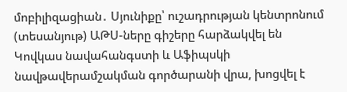մոբիլիզացիան․ Սյունիքը՝ ուշադրության կենտրոնում (տեսանյութ) ԱԹՍ-ները գիշերը հարձակվել են Կովկաս նավահանգստի և Աֆիպսկի նավթավերամշակման գործարանի վրա, խոցվել է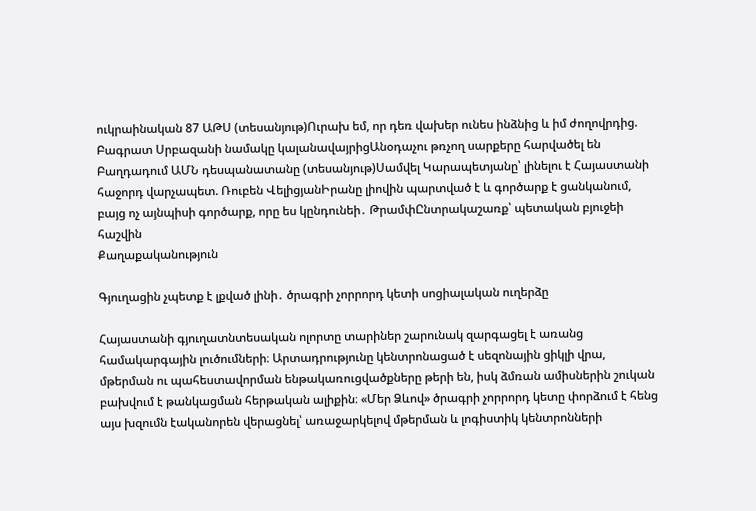ուկրաինական 87 ԱԹՍ (տեսանյութ)Ուրախ եմ, որ դեռ վախեր ունես ինձնից և իմ ժողովրդից. Բագրատ Սրբազանի նամակը կալանավայրիցԱնօդաչու թռչող սարքերը հարվածել են Բաղդադում ԱՄՆ դեսպանատանը (տեսանյութ)Սամվել Կարապետյանը՝ լինելու է Հայաստանի հաջորդ վարչապետ. Ռուբեն ՎելիցյանԻրանը լիովին պարտված է և գործարք է ցանկանում, բայց ոչ այնպիսի գործարք, որը ես կընդունեի․ ԹրամփԸնտրակաշառք՝ պետական բյուջեի հաշվին
Քաղաքականություն

Գյուղացին չպետք է լքված լինի․ ծրագրի չորրորդ կետի սոցիալական ուղերձը

Հայաստանի գյուղատնտեսական ոլորտը տարիներ շարունակ զարգացել է առանց համակարգային լուծումների։ Արտադրությունը կենտրոնացած է սեզոնային ցիկլի վրա, մթերման ու պահեստավորման ենթակառուցվածքները թերի են, իսկ ձմռան ամիսներին շուկան բախվում է թանկացման հերթական ալիքին։ «Մեր Ձևով» ծրագրի չորրորդ կետը փորձում է հենց այս խզումն էականորեն վերացնել՝ առաջարկելով մթերման և լոգիստիկ կենտրոնների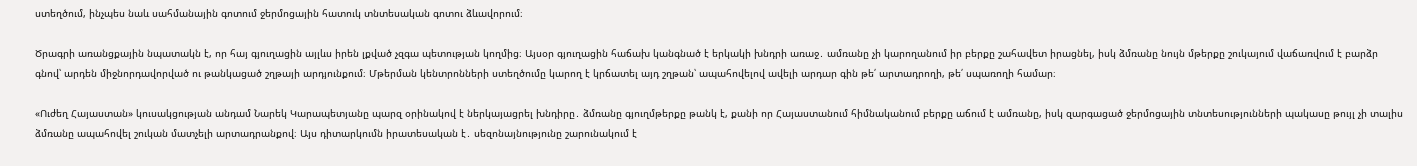ստեղծում, ինչպես նաև սահմանային գոտում ջերմոցային հատուկ տնտեսական գոտու ձևավորում։

Ծրագրի առանցքային նպատակն է, որ հայ գյուղացին այլևս իրեն լքված չզգա պետության կողմից։ Այսօր գյուղացին հաճախ կանգնած է երկակի խնդրի առաջ․ ամռանը չի կարողանում իր բերքը շահավետ իրացնել, իսկ ձմռանը նույն մթերքը շուկայում վաճառվում է բարձր գնով՝ արդեն միջնորդավորված ու թանկացած շղթայի արդյունքում։ Մթերման կենտրոնների ստեղծումը կարող է կրճատել այդ շղթան՝ ապահովելով ավելի արդար գին թե՛ արտադրողի, թե՛ սպառողի համար։

«Ուժեղ Հայաստան» կուսակցության անդամ Նարեկ Կարապետյանը պարզ օրինակով է ներկայացրել խնդիրը․ ձմռանը գյուղմթերքը թանկ է, քանի որ Հայաստանում հիմնականում բերքը աճում է ամռանը, իսկ զարգացած ջերմոցային տնտեսությունների պակասը թույլ չի տալիս ձմռանը ապահովել շուկան մատչելի արտադրանքով։ Այս դիտարկումն իրատեսական է․ սեզոնայնությունը շարունակում է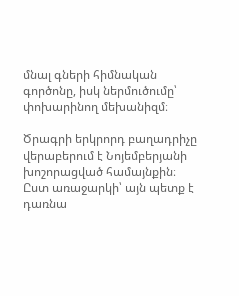մնալ գների հիմնական գործոնը, իսկ ներմուծումը՝ փոխարինող մեխանիզմ։

Ծրագրի երկրորդ բաղադրիչը վերաբերում է Նոյեմբերյանի խոշորացված համայնքին։ Ըստ առաջարկի՝ այն պետք է դառնա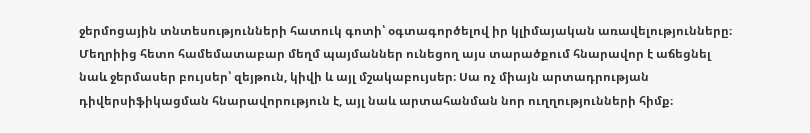ջերմոցային տնտեսությունների հատուկ գոտի՝ օգտագործելով իր կլիմայական առավելությունները։ Մեղրիից հետո համեմատաբար մեղմ պայմաններ ունեցող այս տարածքում հնարավոր է աճեցնել նաև ջերմասեր բույսեր՝ զեյթուն, կիվի և այլ մշակաբույսեր։ Սա ոչ միայն արտադրության դիվերսիֆիկացման հնարավորություն է, այլ նաև արտահանման նոր ուղղությունների հիմք։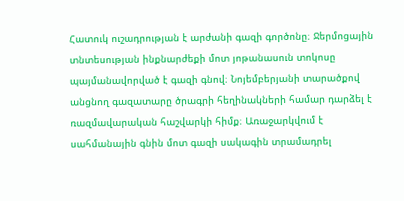Հատուկ ուշադրության է արժանի գազի գործոնը։ Ջերմոցային տնտեսության ինքնարժեքի մոտ յոթանասուն տոկոսը պայմանավորված է գազի գնով։ Նոյեմբերյանի տարածքով անցնող գազատարը ծրագրի հեղինակների համար դարձել է ռազմավարական հաշվարկի հիմք։ Առաջարկվում է սահմանային գնին մոտ գազի սակագին տրամադրել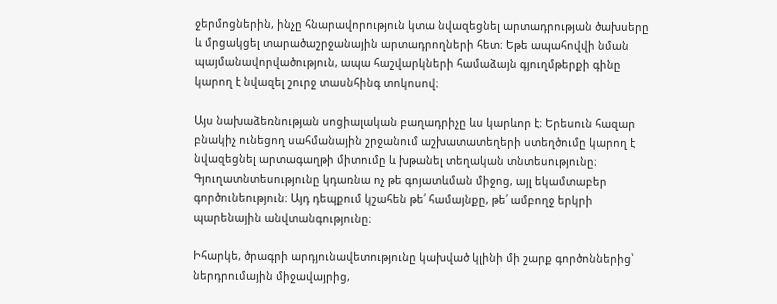ջերմոցներին, ինչը հնարավորություն կտա նվազեցնել արտադրության ծախսերը և մրցակցել տարածաշրջանային արտադրողների հետ։ Եթե ապահովվի նման պայմանավորվածություն, ապա հաշվարկների համաձայն գյուղմթերքի գինը կարող է նվազել շուրջ տասնհինգ տոկոսով։

Այս նախաձեռնության սոցիալական բաղադրիչը ևս կարևոր է։ Երեսուն հազար բնակիչ ունեցող սահմանային շրջանում աշխատատեղերի ստեղծումը կարող է նվազեցնել արտագաղթի միտումը և խթանել տեղական տնտեսությունը։ Գյուղատնտեսությունը կդառնա ոչ թե գոյատևման միջոց, այլ եկամտաբեր գործունեություն։ Այդ դեպքում կշահեն թե՛ համայնքը, թե՛ ամբողջ երկրի պարենային անվտանգությունը։

Իհարկե, ծրագրի արդյունավետությունը կախված կլինի մի շարք գործոններից՝ ներդրումային միջավայրից,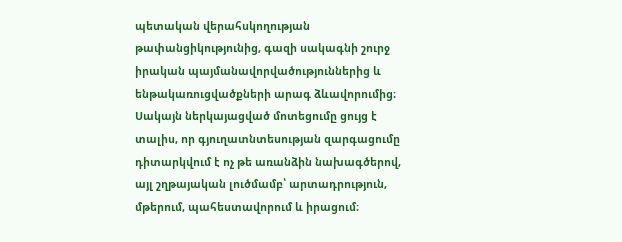պետական վերահսկողության թափանցիկությունից, գազի սակագնի շուրջ իրական պայմանավորվածություններից և ենթակառուցվածքների արագ ձևավորումից։ Սակայն ներկայացված մոտեցումը ցույց է տալիս, որ գյուղատնտեսության զարգացումը դիտարկվում է ոչ թե առանձին նախագծերով, այլ շղթայական լուծմամբ՝ արտադրություն, մթերում, պահեստավորում և իրացում։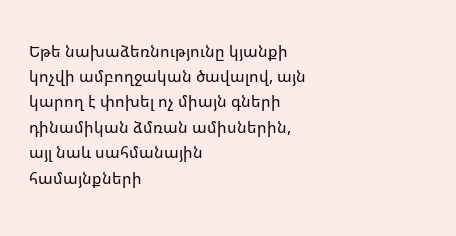Եթե նախաձեռնությունը կյանքի կոչվի ամբողջական ծավալով, այն կարող է փոխել ոչ միայն գների դինամիկան ձմռան ամիսներին, այլ նաև սահմանային համայնքների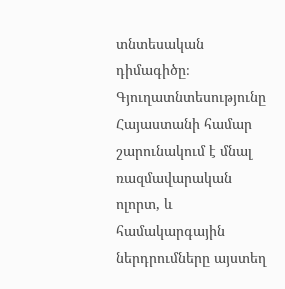տնտեսական դիմագիծը։ Գյուղատնտեսությունը Հայաստանի համար շարունակում է մնալ ռազմավարական ոլորտ, և համակարգային ներդրումները այստեղ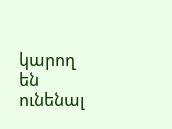կարող են ունենալ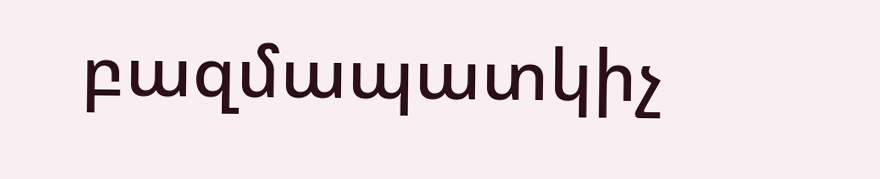բազմապատկիչ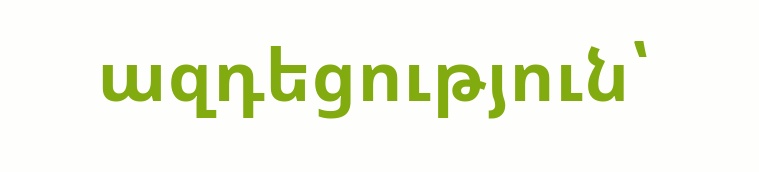ազդեցություն՝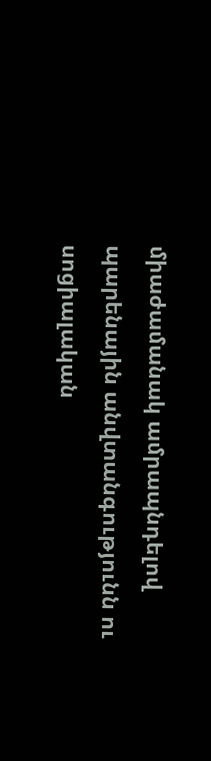միաժամանակ ամրապնդելով պարենային անվտանգությունն ու սոցիալական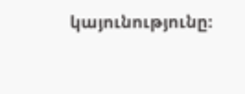կայունությունը։